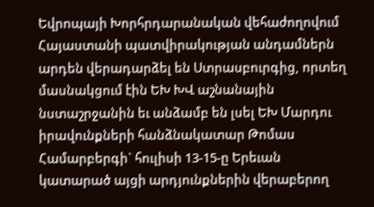Եվրոպայի Խորհրդարանական վեհաժողովում Հայաստանի պատվիրակության անդամներն արդեն վերադարձել են Ստրասբուրգից, որտեղ մասնակցում էին ԵԽ ԽՎ աշնանային նստաշրջանին եւ անձամբ են լսել ԵԽ Մարդու իրավունքների հանձնակատար Թոմաս Համարբերգի` հուլիսի 13-15-ը Երեւան կատարած այցի արդյունքներին վերաբերող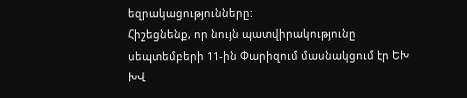եզրակացությունները:
Հիշեցնենք, որ նույն պատվիրակությունը սեպտեմբերի 11-ին Փարիզում մասնակցում էր ԵԽ ԽՎ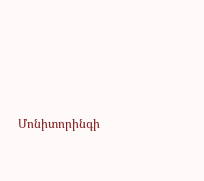Մոնիտորինգի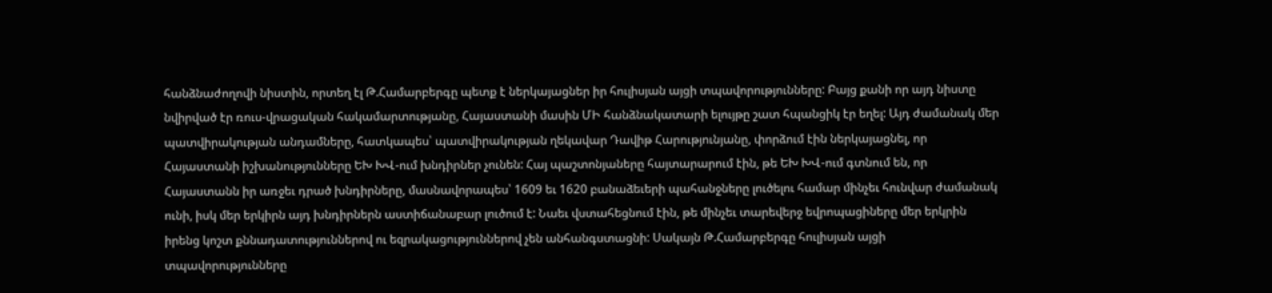հանձնաժողովի նիստին, որտեղ էլ Թ.Համարբերգը պետք է ներկայացներ իր հուլիսյան այցի տպավորությունները: Բայց քանի որ այդ նիստը նվիրված էր ռուս-վրացական հակամարտությանը, Հայաստանի մասին ՄԻ հանձնակատարի ելույթը շատ հպանցիկ էր եղել: Այդ ժամանակ մեր պատվիրակության անդամները, հատկապես՝ պատվիրակության ղեկավար Դավիթ Հարությունյանը, փորձում էին ներկայացնել, որ Հայաստանի իշխանությունները ԵԽ ԽՎ-ում խնդիրներ չունեն: Հայ պաշտոնյաները հայտարարում էին, թե ԵԽ ԽՎ-ում գտնում են, որ Հայաստանն իր առջեւ դրած խնդիրները, մասնավորապես՝ 1609 եւ 1620 բանաձեւերի պահանջները լուծելու համար մինչեւ հունվար ժամանակ ունի, իսկ մեր երկիրն այդ խնդիրներն աստիճանաբար լուծում է: Նաեւ վստահեցնում էին, թե մինչեւ տարեվերջ եվրոպացիները մեր երկրին իրենց կոշտ քննադատություններով ու եզրակացություններով չեն անհանգստացնի: Սակայն Թ.Համարբերգը հուլիսյան այցի տպավորությունները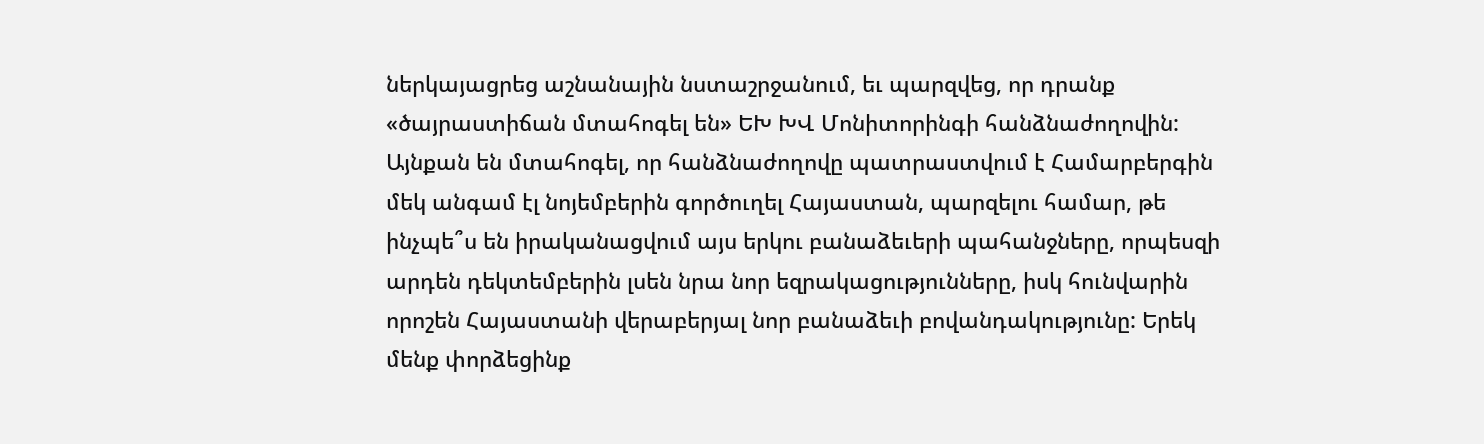ներկայացրեց աշնանային նստաշրջանում, եւ պարզվեց, որ դրանք «ծայրաստիճան մտահոգել են» ԵԽ ԽՎ Մոնիտորինգի հանձնաժողովին: Այնքան են մտահոգել, որ հանձնաժողովը պատրաստվում է Համարբերգին մեկ անգամ էլ նոյեմբերին գործուղել Հայաստան, պարզելու համար, թե ինչպե՞ս են իրականացվում այս երկու բանաձեւերի պահանջները, որպեսզի արդեն դեկտեմբերին լսեն նրա նոր եզրակացությունները, իսկ հունվարին որոշեն Հայաստանի վերաբերյալ նոր բանաձեւի բովանդակությունը: Երեկ մենք փորձեցինք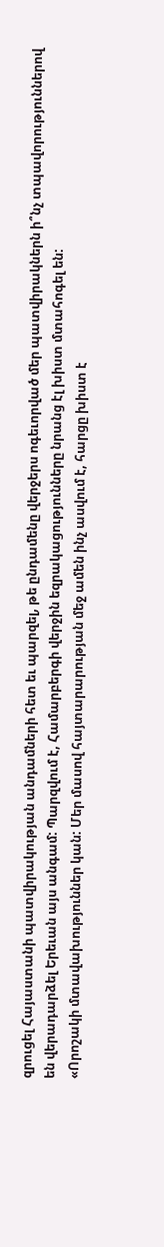զրուցել Հայաստանի պատվիրակության անդամների հետ եւ պարզել, թե ընդամենը վերջերս ոգեւորված մեր պատվիրակներն ի՞նչ տպավորություններով են վերադարձել Երեւան այս անգամ: Պարզվում է, Համարբերգի վերջին եզրակացությունները նրանց էլ խիստ մտահոգել են:
«Որոշակի մտավախություններ կան: Մեր մասով հայտարարության մեջ ամեն ինչ ասվում է, հարցը խիստ է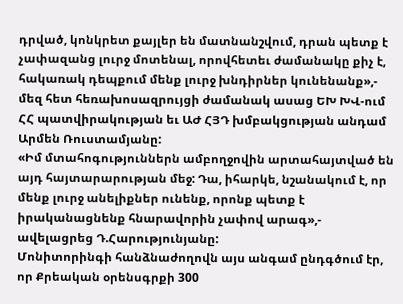դրված, կոնկրետ քայլեր են մատնանշվում, դրան պետք է չափազանց լուրջ մոտենալ, որովհետեւ ժամանակը քիչ է, հակառակ դեպքում մենք լուրջ խնդիրներ կունենանք»,- մեզ հետ հեռախոսազրույցի ժամանակ ասաց ԵԽ ԽՎ-ում ՀՀ պատվիրակության եւ ԱԺ ՀՅԴ խմբակցության անդամ Արմեն Ռուստամյանը:
«Իմ մտահոգություններն ամբողջովին արտահայտված են այդ հայտարարության մեջ: Դա, իհարկե, նշանակում է, որ մենք լուրջ անելիքներ ունենք, որոնք պետք է իրականացնենք հնարավորին չափով արագ»,- ավելացրեց Դ.Հարությունյանը:
Մոնիտորինգի հանձնաժողովն այս անգամ ընդգծում էր, որ Քրեական օրենսգրքի 300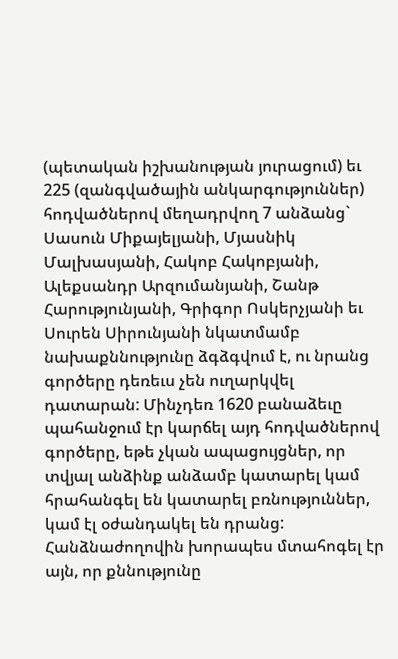(պետական իշխանության յուրացում) եւ 225 (զանգվածային անկարգություններ) հոդվածներով մեղադրվող 7 անձանց` Սասուն Միքայելյանի, Մյասնիկ Մալխասյանի, Հակոբ Հակոբյանի, Ալեքսանդր Արզումանյանի, Շանթ Հարությունյանի, Գրիգոր Ոսկերչյանի եւ Սուրեն Սիրունյանի նկատմամբ նախաքննությունը ձգձգվում է, ու նրանց գործերը դեռեւս չեն ուղարկվել դատարան: Մինչդեռ 1620 բանաձեւը պահանջում էր կարճել այդ հոդվածներով գործերը, եթե չկան ապացույցներ, որ տվյալ անձինք անձամբ կատարել կամ հրահանգել են կատարել բռնություններ, կամ էլ օժանդակել են դրանց: Հանձնաժողովին խորապես մտահոգել էր այն, որ քննությունը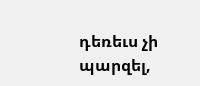դեռեւս չի պարզել,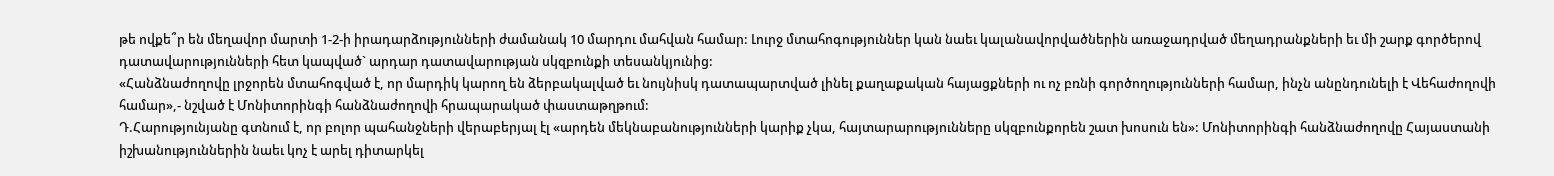թե ովքե՞ր են մեղավոր մարտի 1-2-ի իրադարձությունների ժամանակ 10 մարդու մահվան համար: Լուրջ մտահոգություններ կան նաեւ կալանավորվածներին առաջադրված մեղադրանքների եւ մի շարք գործերով դատավարությունների հետ կապված` արդար դատավարության սկզբունքի տեսանկյունից:
«Հանձնաժողովը լրջորեն մտահոգված է, որ մարդիկ կարող են ձերբակալված եւ նույնիսկ դատապարտված լինել քաղաքական հայացքների ու ոչ բռնի գործողությունների համար, ինչն անընդունելի է Վեհաժողովի համար»,- նշված է Մոնիտորինգի հանձնաժողովի հրապարակած փաստաթղթում:
Դ.Հարությունյանը գտնում է, որ բոլոր պահանջների վերաբերյալ էլ «արդեն մեկնաբանությունների կարիք չկա, հայտարարությունները սկզբունքորեն շատ խոսուն են»: Մոնիտորինգի հանձնաժողովը Հայաստանի իշխանություններին նաեւ կոչ է արել դիտարկել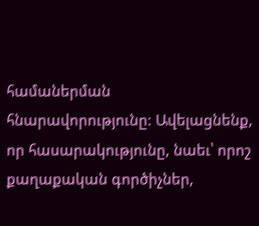համաներման հնարավորությունը: Ավելացնենք, որ հասարակությունը, նաեւ՝ որոշ քաղաքական գործիչներ,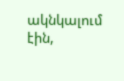ակնկալում էին,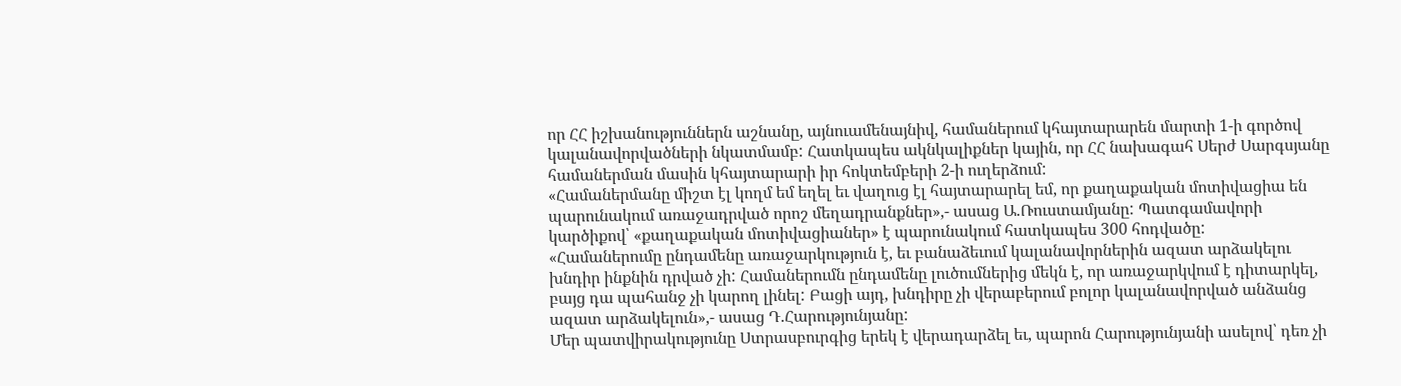որ ՀՀ իշխանություններն աշնանը, այնուամենայնիվ, համաներում կհայտարարեն մարտի 1-ի գործով կալանավորվածների նկատմամբ: Հատկապես ակնկալիքներ կային, որ ՀՀ նախագահ Սերժ Սարգսյանը համաներման մասին կհայտարարի իր հոկտեմբերի 2-ի ուղերձում:
«Համաներմանը միշտ էլ կողմ եմ եղել եւ վաղուց էլ հայտարարել եմ, որ քաղաքական մոտիվացիա են պարունակում առաջադրված որոշ մեղադրանքներ»,- ասաց Ա.Ռուստամյանը: Պատգամավորի կարծիքով՝ «քաղաքական մոտիվացիաներ» է պարունակում հատկապես 300 հոդվածը:
«Համաներումը ընդամենը առաջարկություն է, եւ բանաձեւում կալանավորներին ազատ արձակելու խնդիր ինքնին դրված չի: Համաներումն ընդամենը լուծումներից մեկն է, որ առաջարկվում է դիտարկել, բայց դա պահանջ չի կարող լինել: Բացի այդ, խնդիրը չի վերաբերում բոլոր կալանավորված անձանց ազատ արձակելուն»,- ասաց Դ.Հարությունյանը:
Մեր պատվիրակությունը Ստրասբուրգից երեկ է վերադարձել եւ, պարոն Հարությունյանի ասելով՝ դեռ չի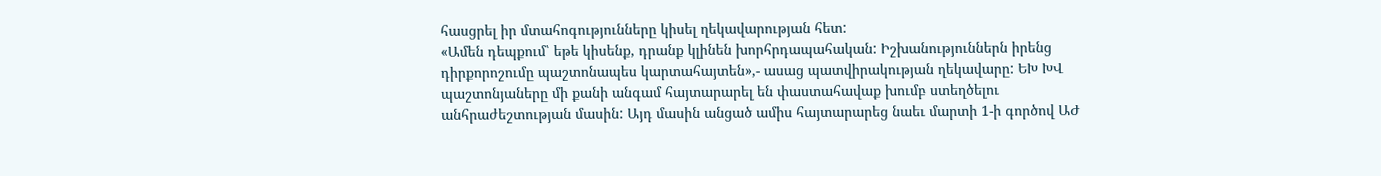հասցրել իր մտահոգությունները կիսել ղեկավարության հետ:
«Ամեն դեպքում՝ եթե կիսենք, դրանք կլինեն խորհրդապահական: Իշխանություններն իրենց դիրքորոշումը պաշտոնապես կարտահայտեն»,- ասաց պատվիրակության ղեկավարը: ԵԽ ԽՎ պաշտոնյաները մի քանի անգամ հայտարարել են փաստահավաք խումբ ստեղծելու անհրաժեշտության մասին: Այդ մասին անցած ամիս հայտարարեց նաեւ մարտի 1-ի գործով ԱԺ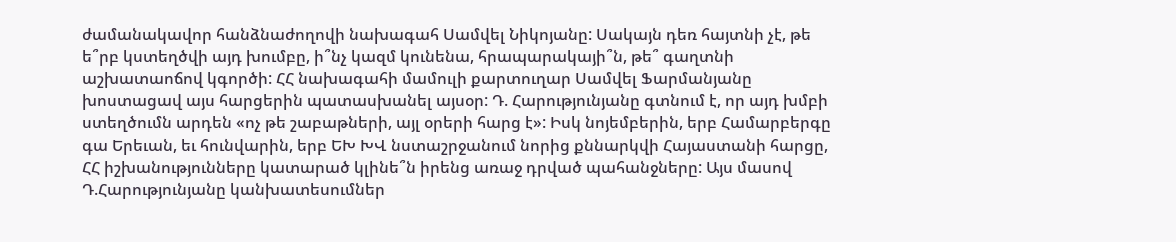ժամանակավոր հանձնաժողովի նախագահ Սամվել Նիկոյանը: Սակայն դեռ հայտնի չէ, թե ե՞րբ կստեղծվի այդ խումբը, ի՞նչ կազմ կունենա, հրապարակայի՞ն, թե՞ գաղտնի աշխատաոճով կգործի: ՀՀ նախագահի մամուլի քարտուղար Սամվել Ֆարմանյանը խոստացավ այս հարցերին պատասխանել այսօր: Դ. Հարությունյանը գտնում է, որ այդ խմբի ստեղծումն արդեն «ոչ թե շաբաթների, այլ օրերի հարց է»: Իսկ նոյեմբերին, երբ Համարբերգը գա Երեւան, եւ հունվարին, երբ ԵԽ ԽՎ նստաշրջանում նորից քննարկվի Հայաստանի հարցը, ՀՀ իշխանությունները կատարած կլինե՞ն իրենց առաջ դրված պահանջները: Այս մասով Դ.Հարությունյանը կանխատեսումներ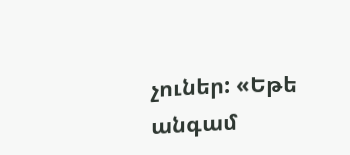չուներ: «Եթե անգամ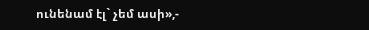ունենամ էլ` չեմ ասի»,-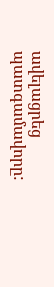ավելացրեց պատգամավորը: